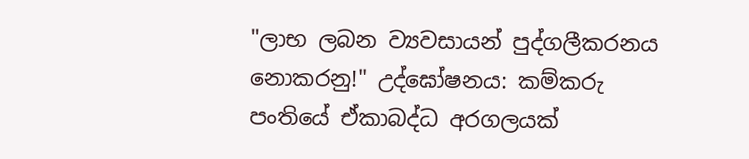"ලාභ ලබන ව්‍යවසායන් පුද්ගලීකරනය නොකරනු!" උද්ඝෝෂනය: කම්කරු පංතියේ ඒකාබද්ධ අරගලයක්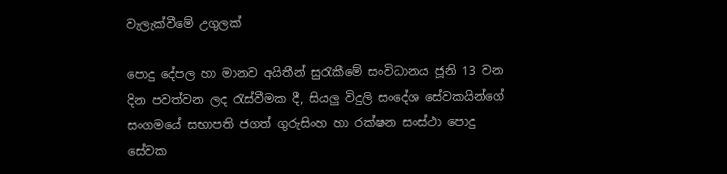වැලැක්වීමේ උගුලක්

පොදු දේපල හා මානව අයිතීන් සුරැකීමේ සංවිධානය ජූනි 13 වන දින පවත්වන ලද රැස්වීමක දී, සියලු විදුලි සංදේශ සේවකයින්ගේ සංගමයේ සභාපති ජගත් ගුරුසිංහ හා රක්ෂන සංස්ථා පොදු සේවක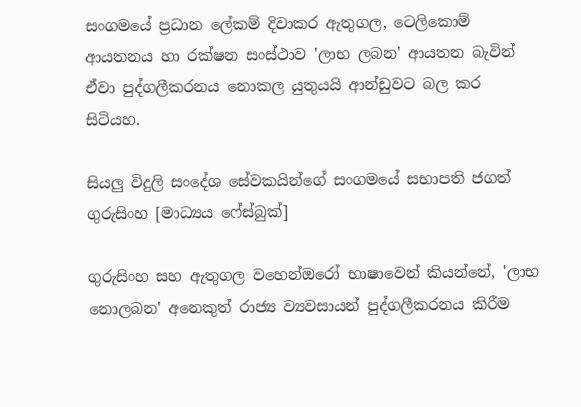සංගමයේ ප්‍රධාන ලේකම් දිවාකර ඇතුගල, ටෙලිකොම් ආයතනය හා රක්ෂන සංස්ථාව 'ලාභ ලබන' ආයතන බැවින් ඒවා පුද්ගලීකරනය නොකල යුතුයයි ආන්ඩුවට බල කර සිටියහ.

සියලු විදුලි සංදේශ සේවකයින්ගේ සංගමයේ සභාපති ජගත් ගුරුසිංහ [මාධ්‍යය ෆේස්බුක්]

ගුරුසිංහ සහ ඇතුගල වහෙන්ඔරෝ භාෂාවෙන් කියන්නේ, 'ලාභ නොලබන' අනෙකුත් රාජ්‍ය ව්‍යවසායන් පුද්ගලීකරනය කිරීම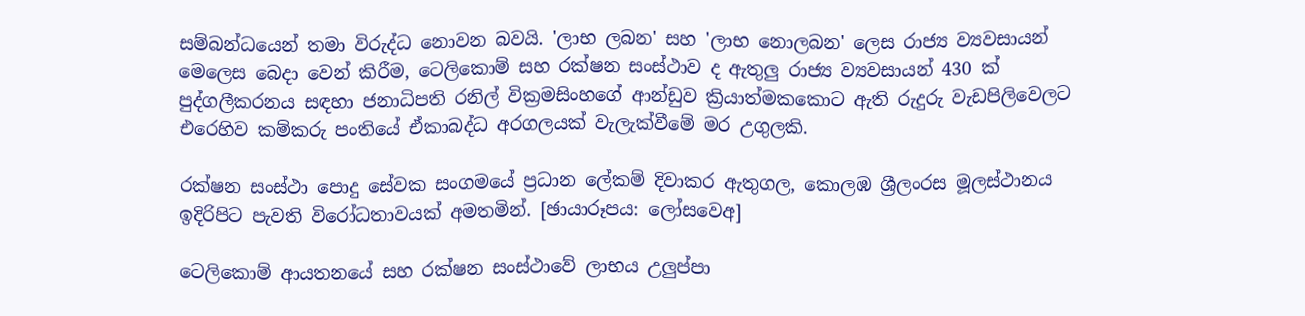සම්බන්ධයෙන් තමා විරුද්ධ නොවන බවයි. 'ලාභ ලබන' සහ 'ලාභ නොලබන' ලෙස රාජ්‍ය ව්‍යවසායන් මෙලෙස බෙදා වෙන් කිරීම, ටෙලිකොම් සහ රක්ෂන සංස්ථාව ද ඇතුලු රාජ්‍ය ව්‍යවසායන් 430 ක් පුද්ගලීකරනය සඳහා ජනාධිපති රනිල් වික්‍රමසිංහගේ ආන්ඩුව ක්‍රියාත්මකකොට ඇති රුදුරු වැඩපිලිවෙලට එරෙහිව කම්කරු පංතියේ ඒකාබද්ධ අරගලයක් වැලැක්වීමේ මර උගුලකි.

රක්ෂන සංස්ථා පොදු සේවක සංගමයේ ප්‍රධාන ලේකම් දිවාකර ඇතුගල, කොලඹ ශ්‍රීලංරස මූලස්ථානය ඉදිරිපිට පැවති විරෝධතාවයක් අමතමින්. [ඡායාරූපය: ලෝසවෙඅ]

ටෙලිකොම් ආයතනයේ සහ රක්ෂන සංස්ථාවේ ලාභය උලුප්පා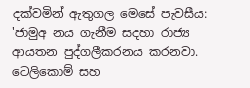දක්වමින් ඇතුගල මෙසේ පැවසීය: 'ජාමුඅ නය ගැනීම සදහා රාජ්‍ය ආයතන පුද්ගලීකරනය කරනවා. ටෙලිකොම් සහ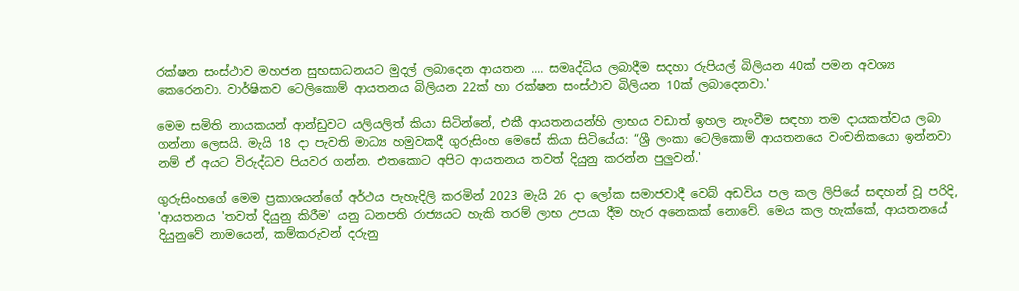රක්ෂන සංස්ථාව මහජන සුභසාධනයට මුදල් ලබාදෙන ආයතන .... සමෘද්ධිය ලබාදීම සදහා රුපියල් බිලියන 40ක් පමන අවශ්‍ය කෙරෙනවා. වාර්ෂිකව ටෙලිකොම් ආයතනය බිලියන 22ක් හා රක්ෂන සංස්ථාව බිලියන 10ක් ලබාදෙනවා.'

මෙම සමිති නායකයන් ආන්ඩුවට යලියලිත් කියා සිටින්නේ, එකී ආයතනයන්හි ලාභය වඩාත් ඉහල නැංවීම සඳහා තම දායකත්වය ලබා ගන්නා ලෙසයි. මැයි 18 දා පැවති මාධ්‍ය හමුවකදී ගුරුසිංහ මෙසේ කියා සිටියේය: “ශ්‍රී ලංකා ටෙලිකොම් ආයතනයෙ වංචනිකයො ඉන්නවා නම් ඒ අයට විරුද්ධව පියවර ගන්න. එතකොට අපිට ආයතනය තවත් දියුනු කරන්න පුලුවන්.'

ගුරුසිංහගේ මෙම ප්‍රකාශයන්ගේ අර්ථය පැහැදිලි කරමින් 2023 මැයි 26 දා ලෝක සමාජවාදී වෙබ් අඩවිය පල කල ලිපියේ සඳහන් වූ පරිදි, 'ආයතනය 'තවත් දියුනු කිරීම' යනු ධනපති රාජ්‍යයට හැකි තරම් ලාභ උපයා දීම හැර අනෙකක් නොවේ. මෙය කල හැක්කේ, ආයතනයේ දියුනුවේ නාමයෙන්, කම්කරුවන් දරුනු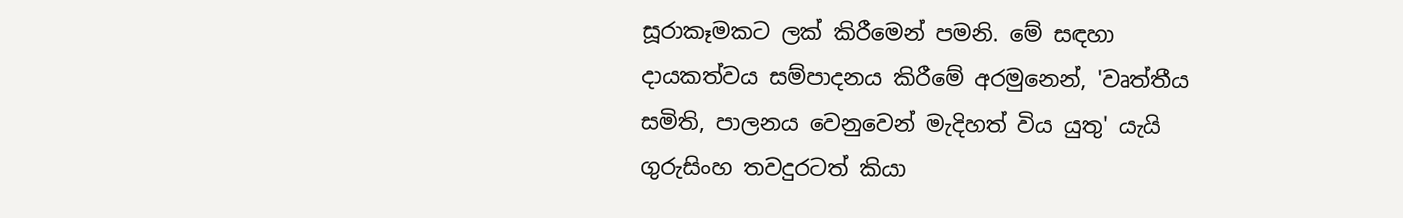සූරාකෑමකට ලක් කිරීමෙන් පමනි. මේ සඳහා දායකත්වය සම්පාදනය කිරීමේ අරමුනෙන්, 'වෘත්තීය සමිති, පාලනය වෙනුවෙන් මැදිහත් විය යුතු' යැයි ගුරුසිංහ තවදුරටත් කියා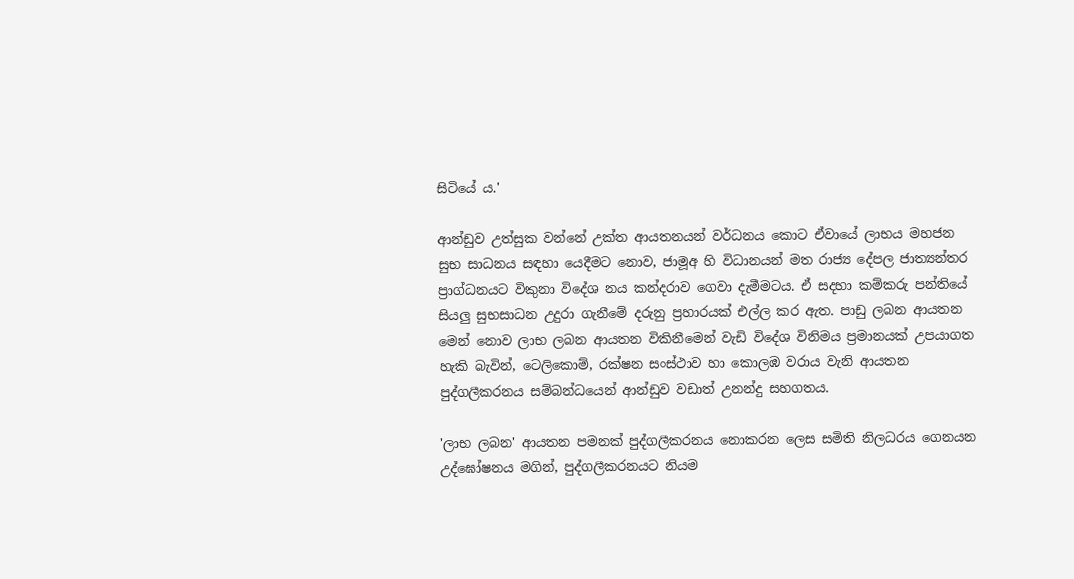සිටියේ ය.'

ආන්ඩුව උත්සුක වන්නේ උක්ත ආයතනයන් වර්ධනය කොට ඒවායේ ලාභය මහජන සුභ සාධනය සඳහා යෙදීමට නොව, ජාමූඅ හි විධානයන් මත රාජ්‍ය දේපල ජාත්‍යන්තර ප්‍රාග්ධනයට විකුනා විදේශ නය කන්දරාව ගෙවා දැමීමටය. ඒ සදහා කම්කරු පන්තියේ සියලු සුභසාධන උදුරා ගැනීමේ දරුනු ප්‍රහාරයක් එල්ල කර ඇත. පාඩු ලබන ආයතන මෙන් නොව ලාභ ලබන ආයතන විකිනීමෙන් වැඩි විදේශ විනිමය ප්‍රමානයක් උපයාගත හැකි බැවින්, ටෙලිකොම්, රක්ෂන සංස්ථාව හා කොලඹ වරාය වැනි ආයතන පුද්ගලීකරනය සම්බන්ධයෙන් ආන්ඩුව වඩාත් උනන්දු සහගතය.

'ලාභ ලබන' ආයතන පමනක් පුද්ගලීකරනය නොකරන ලෙස සමිති නිලධරය ගෙනයන උද්ඝෝෂනය මගින්, පුද්ගලීකරනයට නියම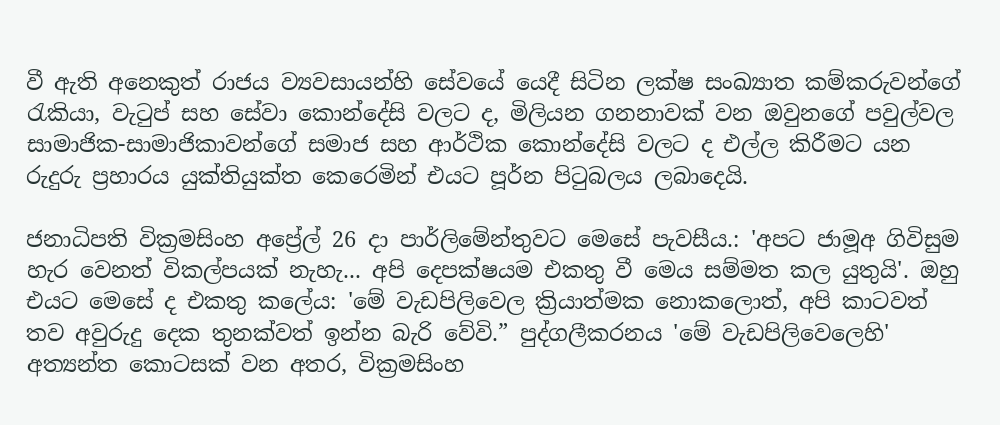වී ඇති අනෙකුත් රාජය ව්‍යවසායන්හි සේවයේ යෙදී සිටින ලක්ෂ සංඛ්‍යාත කම්කරුවන්ගේ රැකියා, වැටුප් සහ සේවා කොන්දේසි වලට ද, මිලියන ගනනාවක් වන ඔවුනගේ පවුල්වල සාමාජික-සාමාජිකාවන්ගේ සමාජ සහ ආර්ථික කොන්දේසි වලට ද එල්ල කිරීමට යන රුදුරු ප්‍රහාරය යුක්තියුක්ත කෙරෙමින් එයට පූර්න පිටුබලය ලබාදෙයි.

ජනාධිපති වික්‍රමසිංහ අප්‍රේල් 26 දා පාර්ලිමේන්තුවට මෙසේ පැවසීය.: 'අපට ජාමූඅ ගිවිසුම හැර වෙනත් විකල්පයක් නැහැ... අපි දෙපක්ෂයම එකතු වී මෙය සම්මත කල යුතුයි'. ඔහු එයට මෙසේ ද එකතු කලේය: 'මේ වැඩපිලිවෙල ක්‍රියාත්මක නොකලොත්, අපි කාටවත් තව අවුරුදු දෙක තුනක්වත් ඉන්න බැරි වේවි.” පුද්ගලීකරනය 'මේ වැඩපිලිවෙලෙහි' අත්‍යන්ත කොටසක් වන අතර, වික්‍රමසිංහ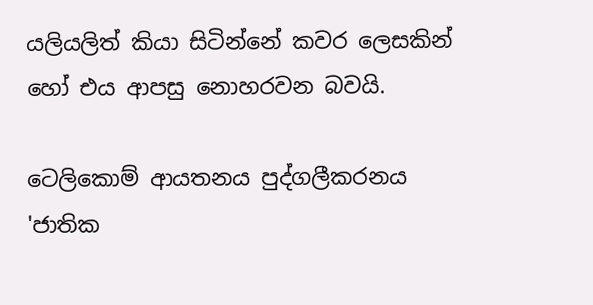යලියලිත් කියා සිටින්නේ කවර ලෙසකින් හෝ එය ආපසු නොහරවන බවයි.

ටෙලිකොම් ආයතනය පුද්ගලීකරනය 'ජාතික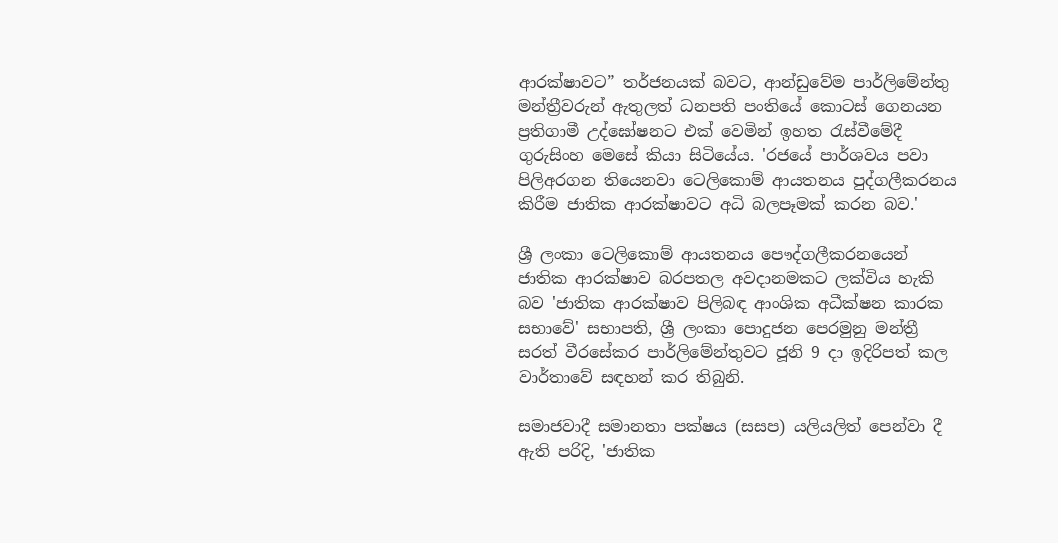ආරක්ෂාවට” තර්ජනයක් බවට, ආන්ඩුවේම පාර්ලිමේන්තු මන්ත්‍රීවරුන් ඇතුලත් ධනපති පංතියේ කොටස් ගෙනයන ප්‍රතිගාමී උද්ඝෝෂනට එක් වෙමින් ඉහත රැස්වීමේදී ගුරුසිංහ මෙසේ කියා සිටියේය. 'රජයේ පාර්ශවය පවා පිලිඅරගන තියෙනවා ටෙලිකොම් ආයතනය පුද්ගලීකරනය කිරීම ජාතික ආරක්ෂාවට අධි බලපෑමක් කරන බව.'

ශ්‍රී ලංකා ටෙලිකොම් ආයතනය පෞද්ගලීකරනයෙන් ජාතික ආරක්ෂාව බරපතල අවදානමකට ලක්විය හැකි බව 'ජාතික ආරක්ෂාව පිලිබඳ ආංශික අධීක්ෂන කාරක සභාවේ' සභාපති, ශ්‍රී ලංකා පොදුජන පෙරමුනු මන්ත්‍රී සරත් වීරසේකර පාර්ලිමේන්තුවට ජූනි 9 දා ඉදිරිපත් කල වාර්තාවේ සඳහන් කර තිබුනි.

සමාජවාදී සමානතා පක්ෂය (සසප) යලියලිත් පෙන්වා දී ඇති පරිදි, 'ජාතික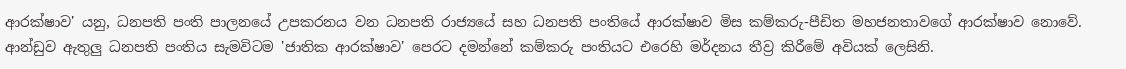ආරක්ෂාව' යනු, ධනපති පංති පාලනයේ උපකරනය වන ධනපති රාජ්‍යයේ සහ ධනපති පංතියේ ආරක්ෂාව මිස කම්කරු-පීඩිත මහජනතාවගේ ආරක්ෂාව නොවේ. ආන්ඩුව ඇතුලු ධනපති පංතිය සැමවිටම 'ජාතික ආරක්ෂාව' පෙරට දමන්නේ කම්කරු පංතියට එරෙහි මර්දනය තීව්‍ර කිරීමේ අවියක් ලෙසිනි.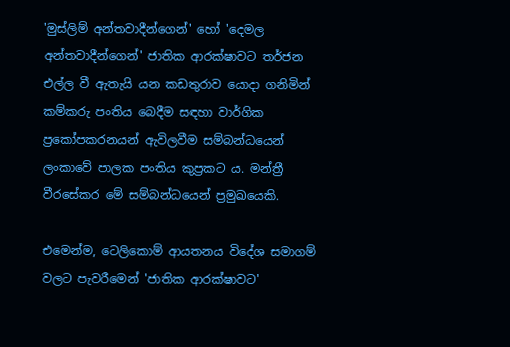'මුස්ලිම් අන්තවාදීන්ගෙන්' හෝ 'දෙමල අන්තවාදීන්ගෙන්' ජාතික ආරක්ෂාවට තර්ජන එල්ල වී ඇතැයි යන කඩතුරාව යොදා ගනිමින් කම්කරු පංතිය බෙදීම සඳහා වාර්ගික ප්‍රකෝපකරනයන් ඇවිලවීම සම්බන්ධයෙන් ලංකාවේ පාලක පංතිය කුප්‍රකට ය. මන්ත්‍රී වීරසේකර මේ සම්බන්ධයෙන් ප්‍රමුඛයෙකි.

එමෙන්ම, ටෙලිකොම් ආයතනය විදේශ සමාගම් වලට පැවරීමෙන් 'ජාතික ආරක්ෂාවට'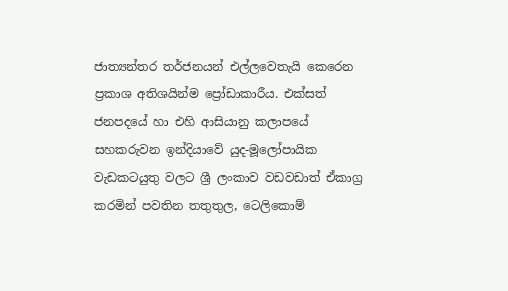ජාත්‍යන්තර තර්ජනයන් එල්ලවෙතැයි කෙරෙන ප්‍රකාශ අතිශයින්ම ප්‍රෝඩාකාරීය. එක්සත් ජනපදයේ හා එහි ආසියානු කලාපයේ සහකරුවන ඉන්දියාවේ යුද-මූලෝපායික වැඩකටයුතු වලට ශ්‍රී ලංකාව වඩවඩාත් ඒකාග්‍ර කරමින් පවතින තතුතුල, ටෙලිකොම්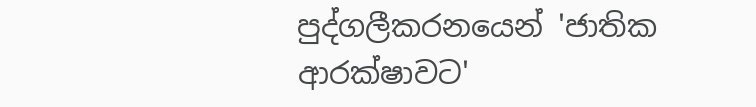පුද්ගලීකරනයෙන් 'ජාතික ආරක්ෂාවට'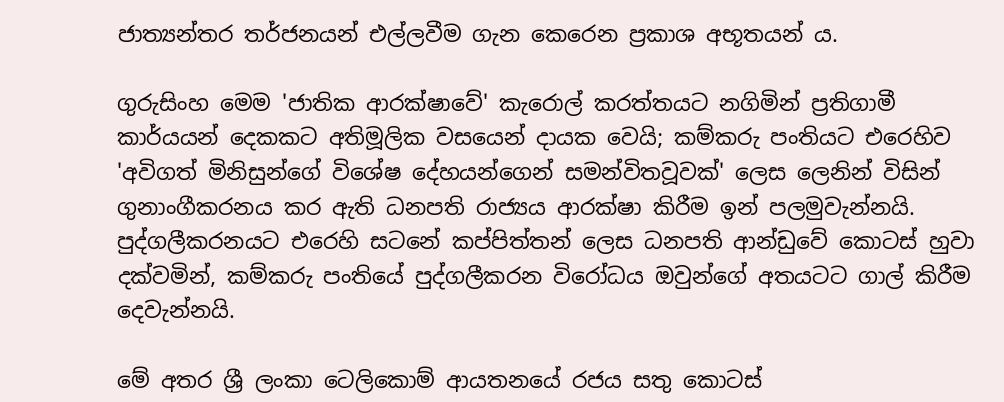ජාත්‍යන්තර තර්ජනයන් එල්ලවීම ගැන කෙරෙන ප්‍රකාශ අභූතයන් ය.

ගුරුසිංහ මෙම 'ජාතික ආරක්ෂාවේ' කැරොල් කරත්තයට නගිමින් ප්‍රතිගාමී කාර්යයන් දෙකකට අතිමූලික වසයෙන් දායක වෙයි; කම්කරු පංතියට එරෙහිව 'අවිගත් මිනිසුන්ගේ විශේෂ දේහයන්ගෙන් සමන්විතවූවක්' ලෙස ලෙනින් විසින් ගුනාංගීකරනය කර ඇති ධනපති රාජ්‍යය ආරක්ෂා කිරීම ඉන් පලමුවැන්නයි. පුද්ගලීකරනයට එරෙහි සටනේ කප්පිත්තන් ලෙස ධනපති ආන්ඩුවේ කොටස් හුවා දක්වමින්, කම්කරු පංතියේ පුද්ගලීකරන විරෝධය ඔවුන්ගේ අතයටට ගාල් කිරීම දෙවැන්නයි.

මේ අතර ශ්‍රී ලංකා ටෙලිකොම් ආයතනයේ රජය සතු කොටස්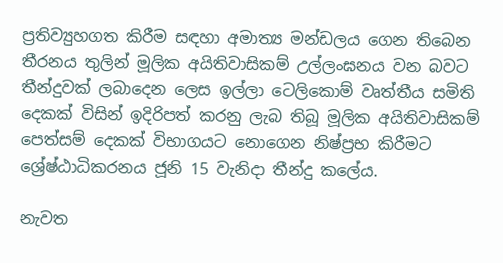ප්‍රතිව්‍යුහගත කිරීම සඳහා අමාත්‍ය මන්ඩලය ගෙන තිබෙන තීරනය තුලින් මූලික අයිතිවාසිකම් උල්ලංඝනය වන බවට තීන්දුවක් ලබාදෙන ලෙස ඉල්ලා ටෙලිකොම් වෘත්තීය සමිති දෙකක් විසින් ඉදිරිපත් කරනු ලැබ තිබූ මූලික අයිතිවාසිකම් පෙත්සම් දෙකක් විභාගයට නොගෙන නිෂ්ප්‍රභ කිරීමට ශ්‍රේෂ්ඨාධිකරනය ජූනි 15 වැනිදා තීන්දු කලේය.

නැවත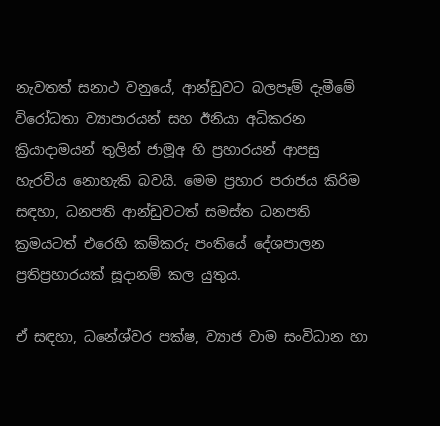නැවතත් සනාථ වනුයේ, ආන්ඩුවට බලපෑම් දැමීමේ විරෝධතා ව්‍යාපාරයන් සහ ඊනියා අධිකරන ක්‍රියාදාමයන් තුලින් ජාමූඅ හි ප්‍රහාරයන් ආපසු හැරවිය නොහැකි බවයි. මෙම ප්‍රහාර පරාජය කිරිම සඳහා, ධනපති ආන්ඩුවටත් සමස්ත ධනපති ක්‍රමයටත් එරෙහි කම්කරු පංතියේ දේශපාලන ප්‍රතිප්‍රහාරයක් සූදානම් කල යුතුය.

ඒ සඳහා, ධනේශ්වර පක්ෂ, ව්‍යාජ වාම සංවිධාන හා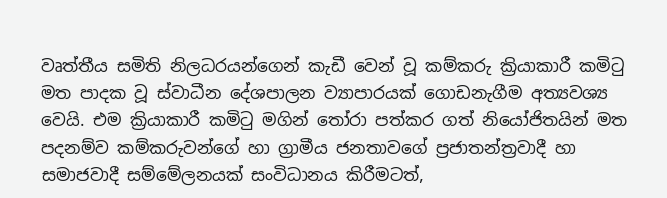වෘත්තීය සමිති නිලධරයන්ගෙන් කැඩී වෙන් වූ කම්කරු ක්‍රියාකාරී කමිටු මත පාදක වූ ස්වාධීන දේශපාලන ව්‍යාපාරයක් ගොඩනැගීම අත්‍යවශ්‍ය වෙයි. එම ක්‍රියාකාරී කමිටු මගින් තෝරා පත්කර ගත් නියෝජිතයින් මත පදනම්ව කම්කරුවන්ගේ හා ග්‍රාමීය ජනතාවගේ ප්‍රජාතන්ත්‍රවාදී හා සමාජවාදී සම්මේලනයක් සංවිධානය කිරීමටත්,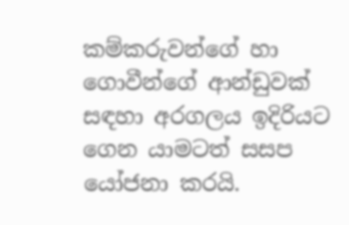කම්කරුවන්ගේ හා ගොවීන්ගේ ආන්ඩුවක් සඳහා අරගලය ඉදිරියට ගෙන යාමටත් සසප යෝජනා කරයි.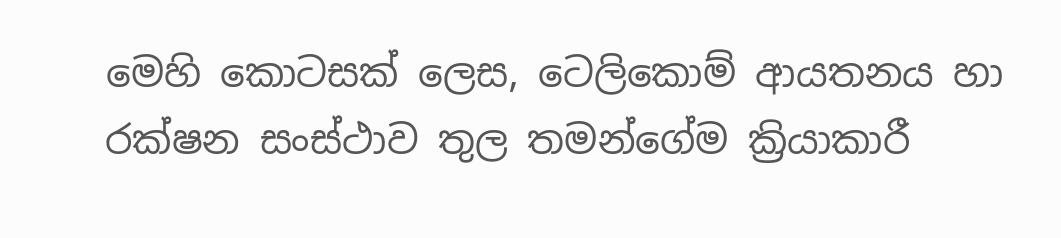මෙහි කොටසක් ලෙස, ටෙලිකොම් ආයතනය හා රක්ෂන සංස්ථාව තුල තමන්ගේම ක්‍රියාකාරී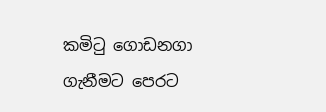කමිටු ගොඩනගා ගැනීමට පෙරට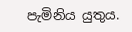පැමිනිය යුතුය.